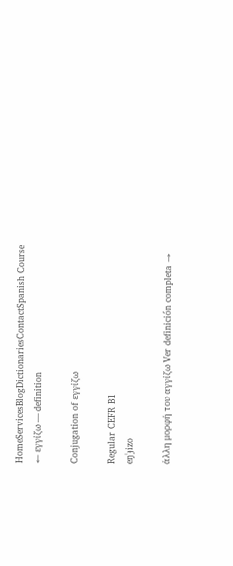HomeServicesBlogDictionariesContactSpanish Course
← εγγίζω — definition

Conjugation of εγγίζω

Regular CEFR B1
eŋˈɟizo

άλλη μορφή του αγγίζω Ver definición completa →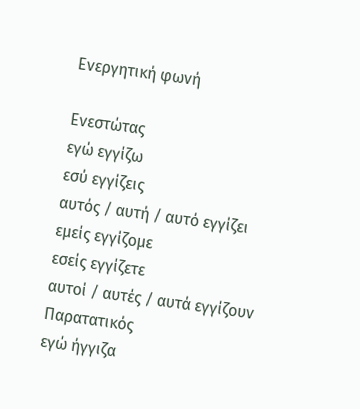Ενεργητική φωνή

Ενεστώτας
εγώ εγγίζω
εσύ εγγίζεις
αυτός / αυτή / αυτό εγγίζει
εμείς εγγίζομε
εσείς εγγίζετε
αυτοί / αυτές / αυτά εγγίζουν
Παρατατικός
εγώ ήγγιζα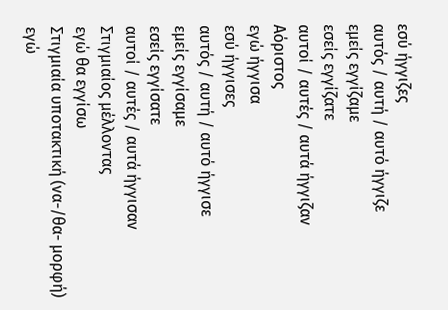εσύ ήγγιζες
αυτός / αυτή / αυτό ήγγιζε
εμείς εγγίζαμε
εσείς εγγίζατε
αυτοί / αυτές / αυτά ήγγιζαν
Αόριστος
εγώ ήγγισα
εσύ ήγγισες
αυτός / αυτή / αυτό ήγγισε
εμείς εγγίσαμε
εσείς εγγίσατε
αυτοί / αυτές / αυτά ήγγισαν
Στιγμιαίος μέλλοντας
εγώ θα εγγίσω
Στιγμιαία υποτακτική (να-/θα- μορφή)
εγώ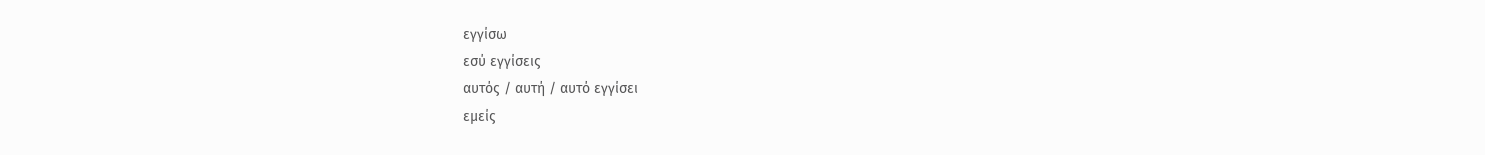εγγίσω
εσύ εγγίσεις
αυτός / αυτή / αυτό εγγίσει
εμείς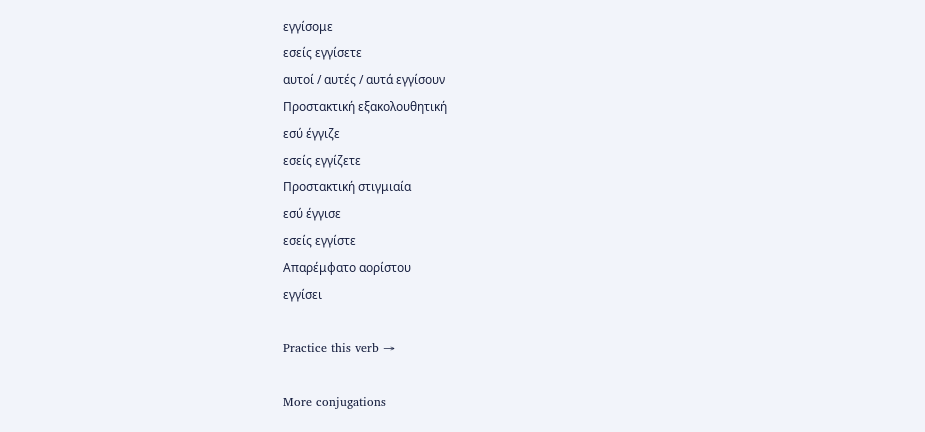εγγίσομε
εσείς εγγίσετε
αυτοί / αυτές / αυτά εγγίσουν
Προστακτική εξακολουθητική
εσύ έγγιζε
εσείς εγγίζετε
Προστακτική στιγμιαία
εσύ έγγισε
εσείς εγγίστε
Απαρέμφατο αορίστου
εγγίσει

Practice this verb →

More conjugations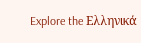Explore the Ελληνικά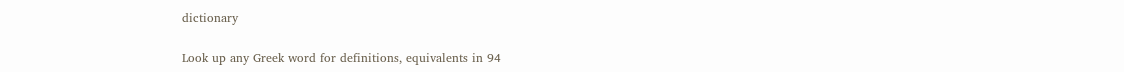dictionary

Look up any Greek word for definitions, equivalents in 94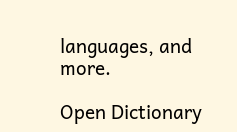languages, and more.

Open Dictionary